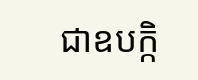ជាឧបក្កិ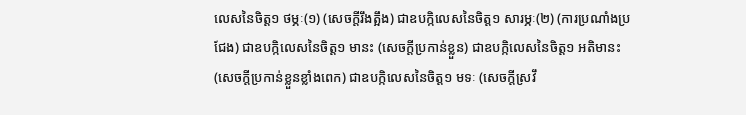លេសនៃចិត្ត១ ថម្ភៈ(១) (សេចក្តីរឹងត្អឹង) ជាឧបក្កិលេសនៃចិត្ត១ សារម្ភៈ(២) (ការប្រណាំងប្រជែង) ជាឧបក្កិលេសនៃចិត្ត១ មានះ (សេចក្តីប្រកាន់ខ្លួន) ជាឧបក្កិលេសនៃចិត្ត១ អតិមានះ (សេចក្តីប្រកាន់ខ្លួនខ្លាំងពេក) ជាឧបក្កិលេសនៃចិត្ត១ មទៈ (សេចក្តីស្រវឹ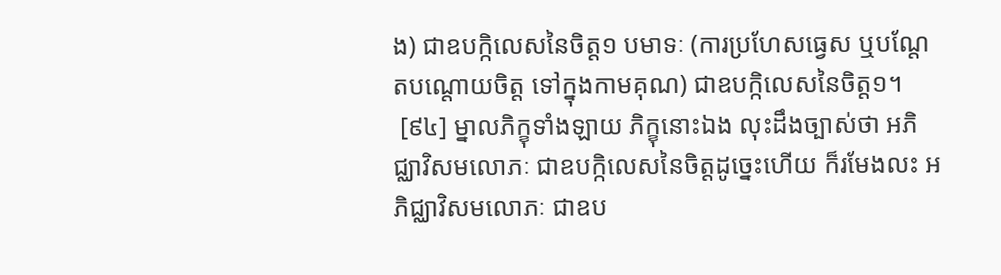ង) ជាឧបក្កិលេសនៃចិត្ត១ បមាទៈ (ការប្រហែសធ្វេស ឬបណ្តែតបណ្តោយចិត្ត ទៅក្នុងកាមគុណ) ជាឧបក្កិលេសនៃចិត្ត១។
 [៩៤] ម្នាលភិក្ខុទាំងឡាយ ភិក្ខុនោះឯង លុះដឹងច្បាស់ថា អភិជ្ឈាវិសមលោភៈ ជាឧបក្កិលេសនៃចិត្តដូច្នេះហើយ ក៏រមែងលះ អភិជ្ឈាវិសមលោភៈ ជាឧប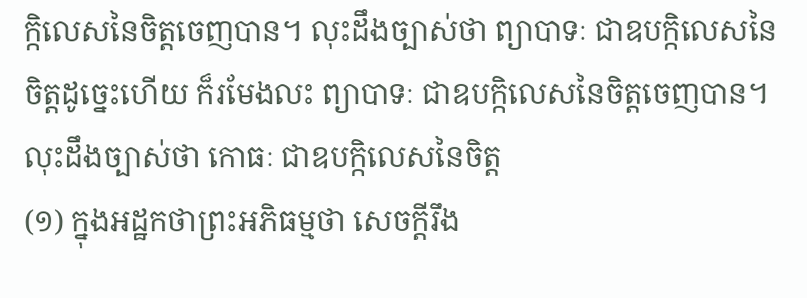ក្កិលេសនៃចិត្តចេញបាន។ លុះដឹងច្បាស់ថា ព្យាបាទៈ ជាឧបក្កិលេសនៃចិត្តដូច្នេះហើយ ក៏រមែងលះ ព្យាបាទៈ ជាឧបក្កិលេសនៃចិត្តចេញបាន។ លុះដឹងច្បាស់ថា កោធៈ ជាឧបក្កិលេសនៃចិត្ត
(១) ក្នុងអដ្ឋកថាព្រះអភិធម្មថា សេចក្តីរឹង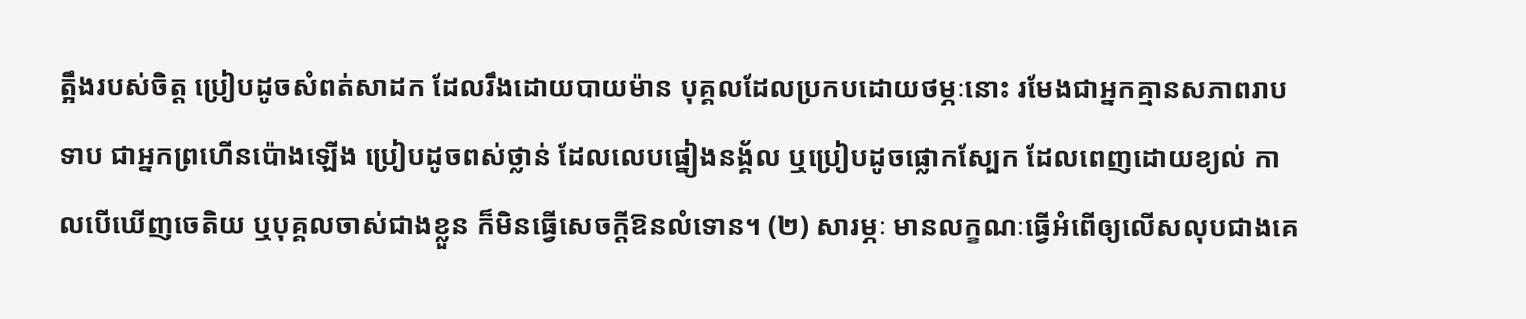ត្អឹងរបស់ចិត្ត ប្រៀបដូចសំពត់សាដក ដែលរឹងដោយបាយម៉ាន បុគ្គលដែលប្រកបដោយថម្ភៈនោះ រមែងជាអ្នកគ្មានសភាពរាបទាប ជាអ្នកព្រហើនប៉ោងឡើង ប្រៀបដូចពស់ថ្លាន់ ដែលលេបផ្នៀងនង្គ័ល ឬប្រៀបដូចផ្លោកស្បែក ដែលពេញដោយខ្យល់ កាលបើឃើញចេតិយ ឬបុគ្គលចាស់ជាងខ្លួន ក៏មិនធ្វើសេចក្តីឱនលំទោន។ (២) សារម្ភៈ មានលក្ខណៈធ្វើអំពើឲ្យលើសលុបជាងគេ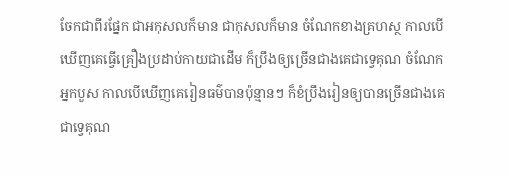ចែកជាពីរផ្នែក ជាអកុសលក៏មាន ជាកុសលក៏មាន ចំណែកខាងគ្រហស្ថ កាលបើឃើញគេធ្វើគ្រឿងប្រដាប់កាយជាដើម ក៏ប្រឹងឲ្យច្រើនជាងគេជាទ្វេគុណ ចំណែកអ្នកបួស កាលបើឃើញគេរៀនធម៌បានប៉ុន្មានៗ ក៏ខំប្រឹងរៀនឲ្យបានច្រើនជាងគេជាទ្វេគុណ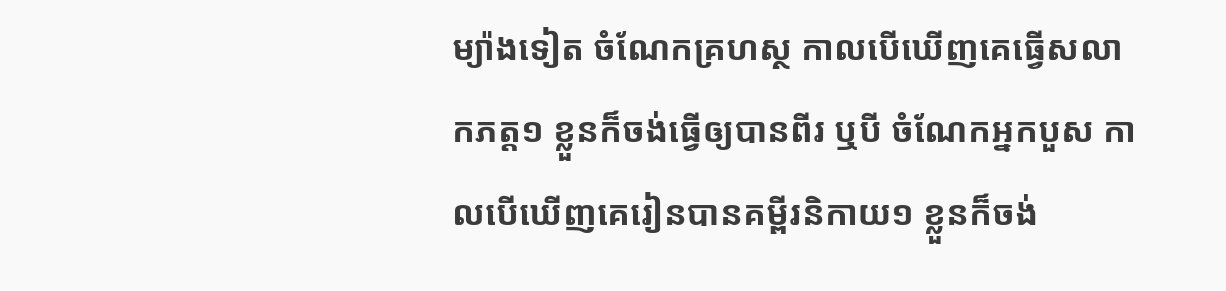ម្យ៉ាងទៀត ចំណែកគ្រហស្ថ កាលបើឃើញគេធ្វើសលាកភត្ត១ ខ្លួនក៏ចង់ធ្វើឲ្យបានពីរ ឬបី ចំណែកអ្នកបួស កាលបើឃើញគេរៀនបានគម្ពីរនិកាយ១ ខ្លួនក៏ចង់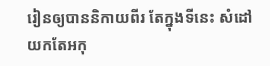រៀនឲ្យបាននិកាយពីរ តែក្នុងទីនេះ សំដៅយកតែអកុ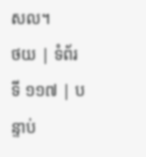សល។
ថយ | ទំព័រទី ១១៧ | បន្ទាប់